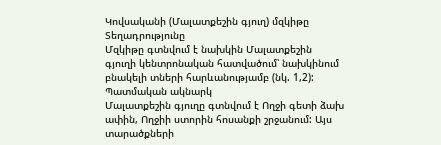Կովսականի (Մալատքեշին գյուղ) մզկիթը
Տեղադրությունը
Մզկիթը գտնվում է նախկին Մալատքեշին գյուղի կենտրոնական հատվածում՝ նախկինում բնակելի տների հարևանությամբ (նկ. 1,2):
Պատմական ակնարկ
Մալատքեշին գյուղը գտնվում է Ողջի գետի ձախ ափին, Ողջիի ստորին հոսանքի շրջանում: Այս տարածքների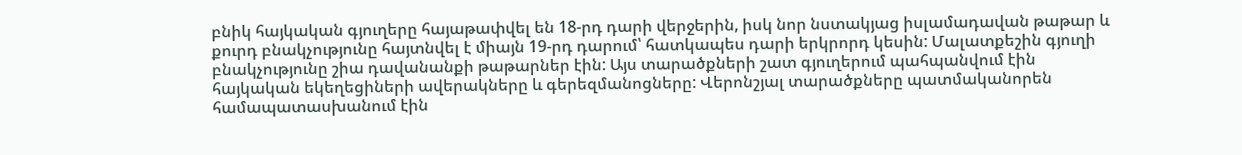բնիկ հայկական գյուղերը հայաթափվել են 18-րդ դարի վերջերին, իսկ նոր նստակյաց իսլամադավան թաթար և քուրդ բնակչությունը հայտնվել է միայն 19-րդ դարում՝ հատկապես դարի երկրորդ կեսին: Մալատքեշին գյուղի բնակչությունը շիա դավանանքի թաթարներ էին: Այս տարածքների շատ գյուղերում պահպանվում էին հայկական եկեղեցիների ավերակները և գերեզմանոցները: Վերոնշյալ տարածքները պատմականորեն համապատասխանում էին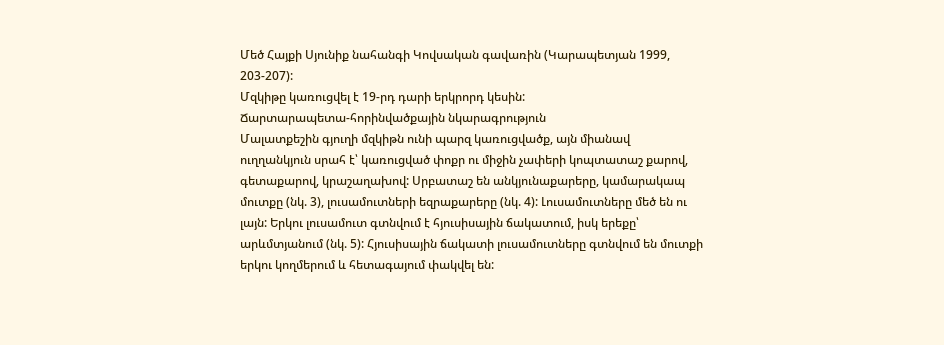Մեծ Հայքի Սյունիք նահանգի Կովսական գավառին (Կարապետյան 1999, 203-207):
Մզկիթը կառուցվել է 19-րդ դարի երկրորդ կեսին:
Ճարտարապետա-հորինվածքային նկարագրություն
Մալատքեշին գյուղի մզկիթն ունի պարզ կառուցվածք, այն միանավ ուղղանկյուն սրահ է՝ կառուցված փոքր ու միջին չափերի կոպտատաշ քարով, գետաքարով, կրաշաղախով: Սրբատաշ են անկյունաքարերը, կամարակապ մուտքը (նկ. 3), լուսամուտների եզրաքարերը (նկ. 4): Լուսամուտները մեծ են ու լայն: Երկու լուսամուտ գտնվում է հյուսիսային ճակատում, իսկ երեքը՝ արևմտյանում (նկ. 5): Հյուսիսային ճակատի լուսամուտները գտնվում են մուտքի երկու կողմերում և հետագայում փակվել են: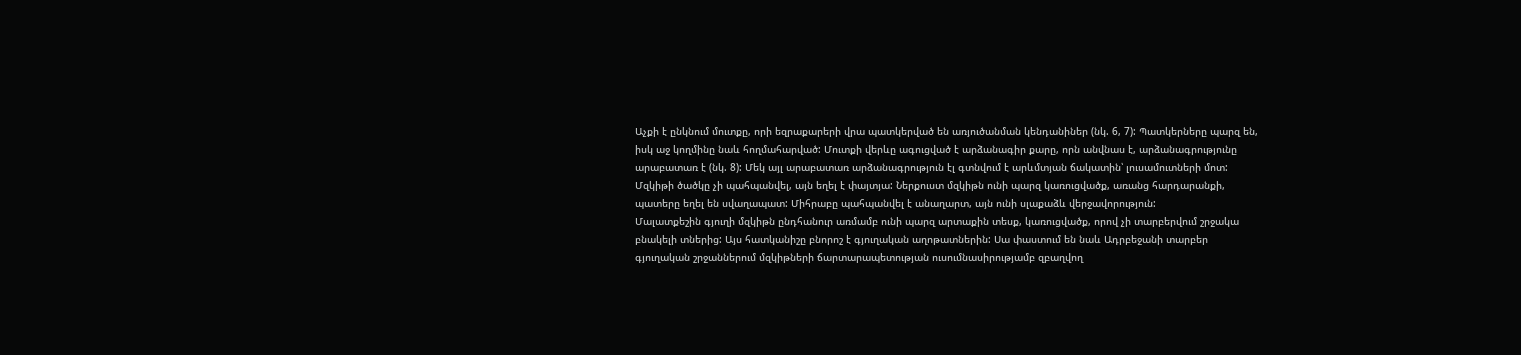Աչքի է ընկնում մուտքը, որի եզրաքարերի վրա պատկերված են առյուծանման կենդանիներ (նկ. 6, 7): Պատկերները պարզ են, իսկ աջ կողմինը նաև հողմահարված: Մուտքի վերևը ագուցված է արձանագիր քարը, որն անվնաս է, արձանագրությունը արաբատառ է (նկ. 8): Մեկ այլ արաբատառ արձանագրություն էլ գտնվում է արևմտյան ճակատին՝ լուսամուտների մոտ:
Մզկիթի ծածկը չի պահպանվել, այն եղել է փայտյա: Ներքուստ մզկիթն ունի պարզ կառուցվածք, առանց հարդարանքի, պատերը եղել են սվաղապատ: Միհրաբը պահպանվել է անաղարտ, այն ունի սլաքաձև վերջավորություն:
Մալատքեշին գյուղի մզկիթն ընդհանուր առմամբ ունի պարզ արտաքին տեսք, կառուցվածք, որով չի տարբերվում շրջակա բնակելի տներից: Այս հատկանիշը բնորոշ է գյուղական աղոթատներին: Սա փաստում են նաև Ադրբեջանի տարբեր գյուղական շրջաններում մզկիթների ճարտարապետության ուսումնասիրությամբ զբաղվող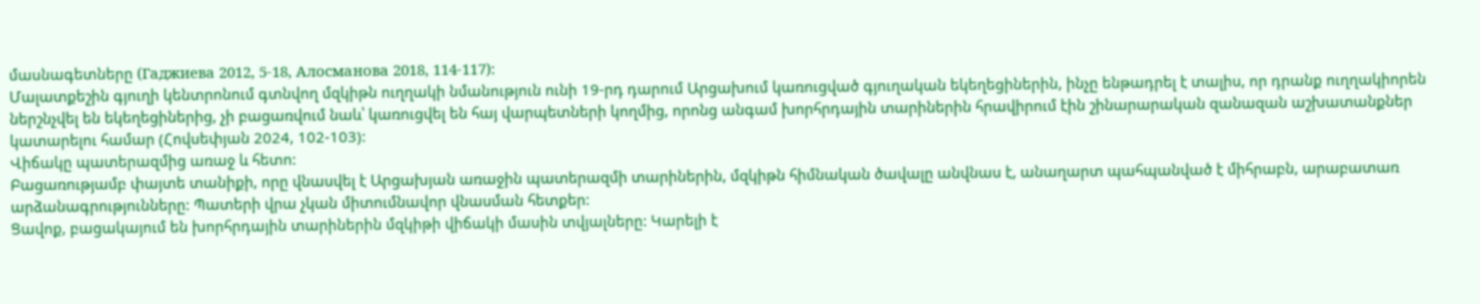մասնագետները (Гаджиева 2012, 5-18, Алосманова 2018, 114-117):
Մալատքեշին գյուղի կենտրոնում գտնվող մզկիթն ուղղակի նմանություն ունի 19-րդ դարում Արցախում կառուցված գյուղական եկեղեցիներին, ինչը ենթադրել է տալիս, որ դրանք ուղղակիորեն ներշնչվել են եկեղեցիներից, չի բացառվում նաև՝ կառուցվել են հայ վարպետների կողմից, որոնց անգամ խորհրդային տարիներին հրավիրում էին շինարարական զանազան աշխատանքներ կատարելու համար (Հովսեփյան 2024, 102-103):
Վիճակը պատերազմից առաջ և հետո:
Բացառությամբ փայտե տանիքի, որը վնասվել է Արցախյան առաջին պատերազմի տարիներին, մզկիթն հիմնական ծավալը անվնաս է, անաղարտ պահպանված է միհրաբն, արաբատառ արձանագրությունները: Պատերի վրա չկան միտումնավոր վնասման հետքեր:
Ցավոք, բացակայում են խորհրդային տարիներին մզկիթի վիճակի մասին տվյալները: Կարելի է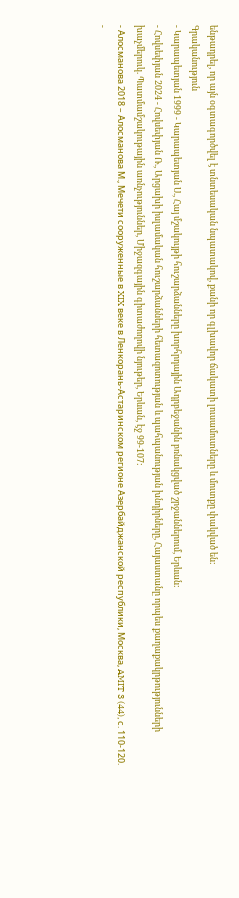ենթադրել, որ այն օգտագործվել է տնտեսական նպատակով, քանի որ գլխավոր ճակատի լուսամուտները և մուտքը փակված են:
Գրականություն
- Կարապետյան 1999 - Կարապետյան Ս., Հայ մշակույթի հուշարձանները խորհրդային Ադրբեջանին բռնակցված շրջաններում, Երևան:
- Հովսեփյան 2024 - Հովսեփյան Ռ., Արցախի իսլամական հուշարձանների հետազոտության և պահպանության խնդիրները, Հայաստանը որպես քաղաքակրթությունների խաչմերուկ. Պատմամշակութային առնչություններ, Միջազգային գիտաժողովի նյութեր, Երևան, էջ 99-107:
- Алосманова 2018 – Алосманова М., Мечети сооруженные в XIX веке в Ленкорань-Астаринском регионе Азербайджанской республики, Москва, AMIT 3 (44), с. 110-120.
-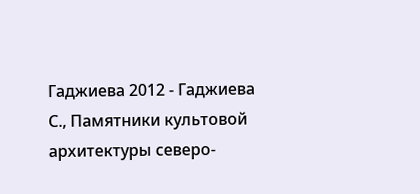Гаджиева 2012 - Гаджиева С., Памятники культовой архитектуры северо-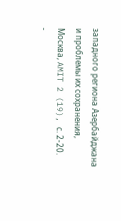западного региона Азербайджана и проблемы их сохранения, Москва, AMIT 2 (19), с. 2-20.
-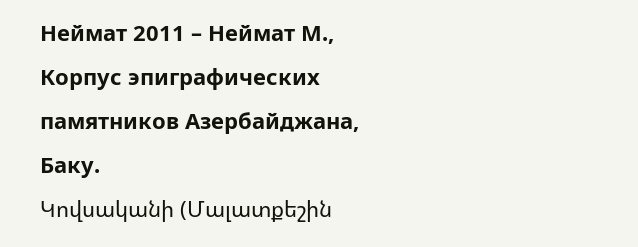Неймат 2011 – Неймат М., Корпус эпиграфических памятников Азербайджана, Баку.
Կովսականի (Մալատքեշին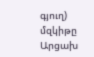գյուղ) մզկիթը
Արցախ